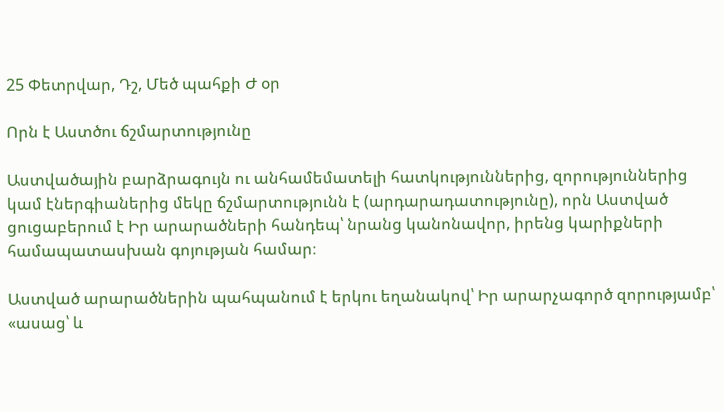25 Փետրվար, Դշ, Մեծ պահքի Ժ օր

Որն է Աստծու ճշմարտությունը

Աստվածային բարձրագույն ու անհամեմատելի հատկություններից, զորություններից կամ էներգիաներից մեկը ճշմարտությունն է (արդարադատությունը), որն Աստված ցուցաբերում է Իր արարածների հանդեպ՝ նրանց կանոնավոր, իրենց կարիքների համապատասխան գոյության համար։

Աստված արարածներին պահպանում է երկու եղանակով՝ Իր արարչագործ զորությամբ՝ «ասաց՝ և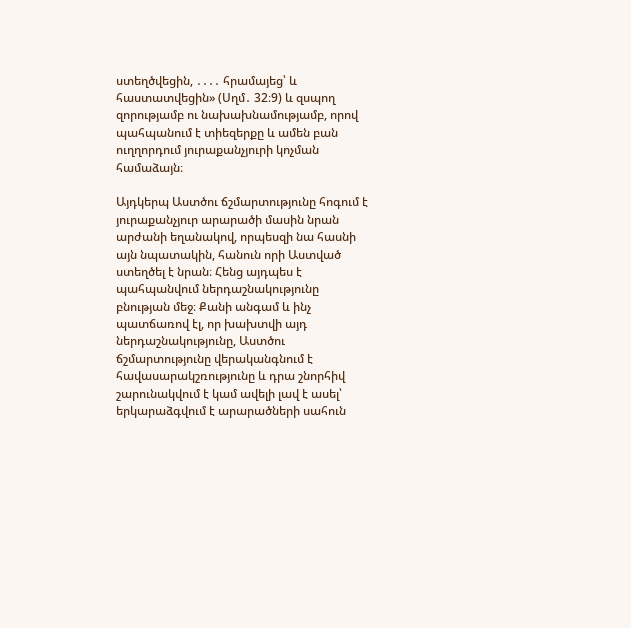ստեղծվեցին, ․․․․ հրամայեց՝ և հաստատվեցին» (Սղմ․ 32։9) և զսպող զորությամբ ու նախախնամությամբ, որով պահպանում է տիեզերքը և ամեն բան ուղղորդում յուրաքանչյուրի կոչման համաձայն։

Այդկերպ Աստծու ճշմարտությունը հոգում է յուրաքանչյուր արարածի մասին նրան արժանի եղանակով, որպեսզի նա հասնի այն նպատակին, հանուն որի Աստված ստեղծել է նրան։ Հենց այդպես է պահպանվում ներդաշնակությունը բնության մեջ։ Քանի անգամ և ինչ պատճառով էլ, որ խախտվի այդ ներդաշնակությունը, Աստծու ճշմարտությունը վերականգնում է հավասարակշռությունը և դրա շնորհիվ շարունակվում է կամ ավելի լավ է ասել՝ երկարաձգվում է արարածների սահուն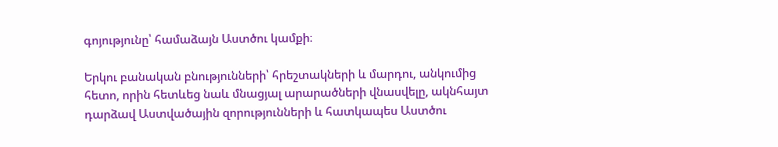գոյությունը՝ համաձայն Աստծու կամքի։

Երկու բանական բնությունների՝ հրեշտակների և մարդու, անկումից հետո, որին հետևեց նաև մնացյալ արարածների վնասվելը, ակնհայտ դարձավ Աստվածային զորությունների և հատկապես Աստծու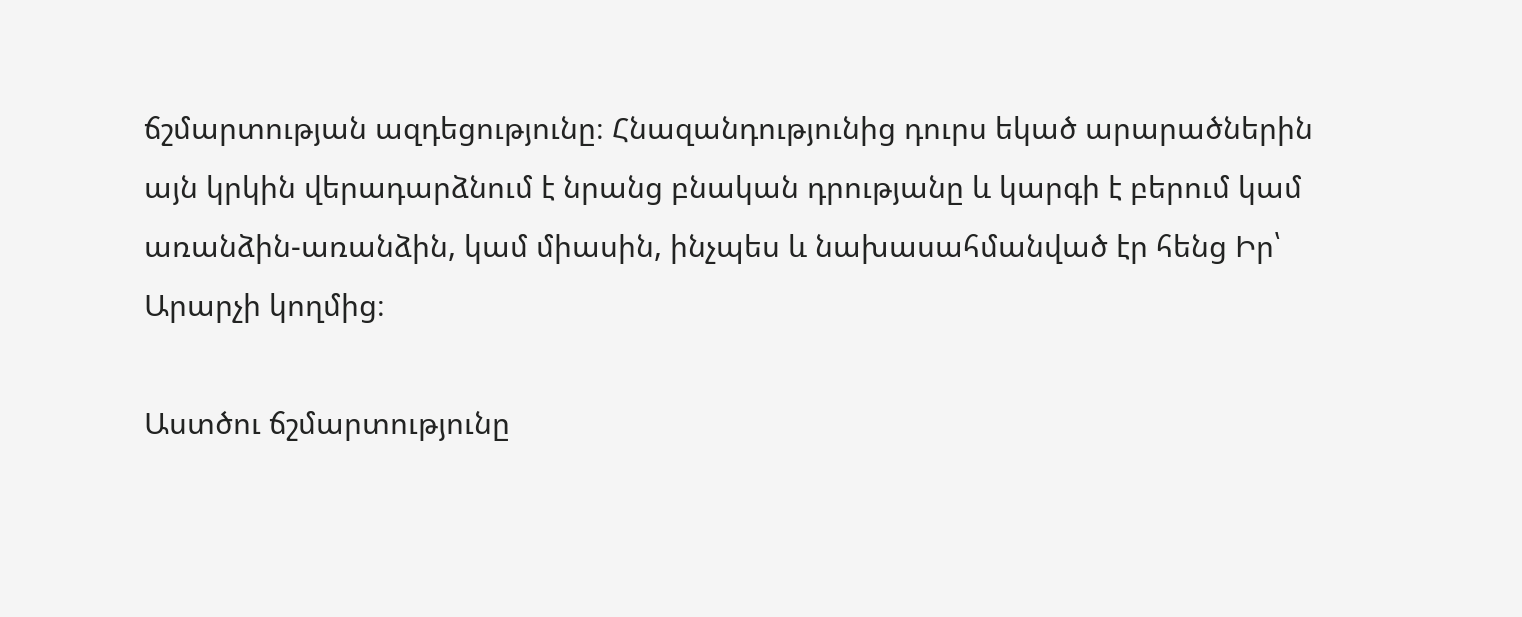ճշմարտության ազդեցությունը։ Հնազանդությունից դուրս եկած արարածներին այն կրկին վերադարձնում է նրանց բնական դրությանը և կարգի է բերում կամ առանձին-առանձին, կամ միասին, ինչպես և նախասահմանված էր հենց Իր՝ Արարչի կողմից։

Աստծու ճշմարտությունը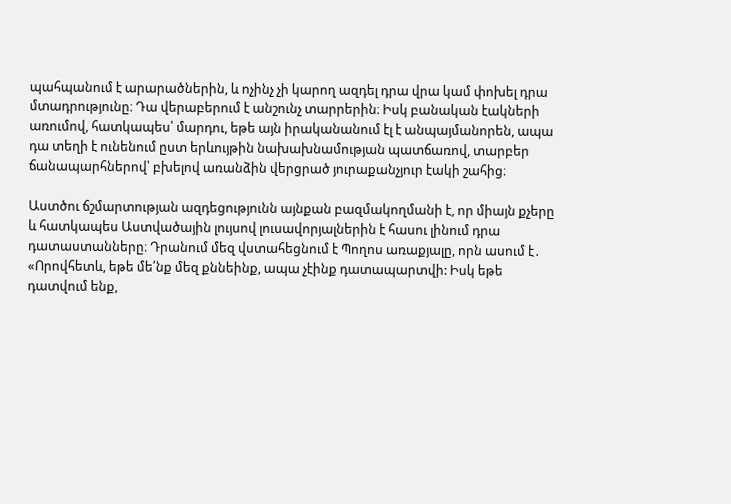պահպանում է արարածներին, և ոչինչ չի կարող ազդել դրա վրա կամ փոխել դրա մտադրությունը։ Դա վերաբերում է անշունչ տարրերին։ Իսկ բանական էակների առումով, հատկապես՝ մարդու, եթե այն իրականանում էլ է անպայմանորեն, ապա դա տեղի է ունենում ըստ երևույթին նախախնամության պատճառով, տարբեր ճանապարհներով՝ բխելով առանձին վերցրած յուրաքանչյուր էակի շահից։

Աստծու ճշմարտության ազդեցությունն այնքան բազմակողմանի է, որ միայն քչերը և հատկապես Աստվածային լույսով լուսավորյալներին է հասու լինում դրա դատաստանները։ Դրանում մեզ վստահեցնում է Պողոս առաքյալը, որն ասում է․ «Որովհետև, եթե մե՛նք մեզ քննեինք, ապա չէինք դատապարտվի: Իսկ եթե դատվում ենք,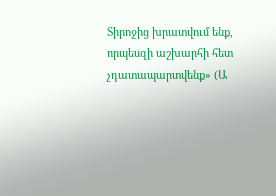Տիրոջից խրատվում ենք, որպեսզի աշխարհի հետ չդատապարտվենք» (Ա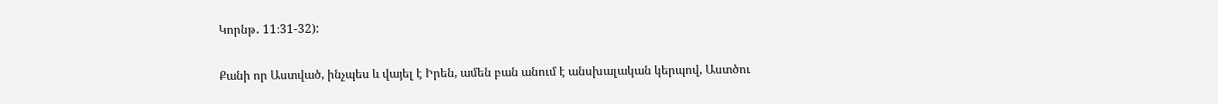Կորնթ․ 11։31-32):

Քանի որ Աստված, ինչպես և վայել է Իրեն, ամեն բան անում է անսխալական կերպով, Աստծու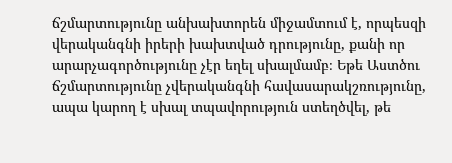ճշմարտությունը անխախտորեն միջամտում է, որպեսզի վերականգնի իրերի խախտված դրությունը, քանի որ արարչագործությունը չէր եղել սխալմամբ։ Եթե Աստծու ճշմարտությունը չվերականգնի հավասարակշռությունը, ապա կարող է սխալ տպավորություն ստեղծվել, թե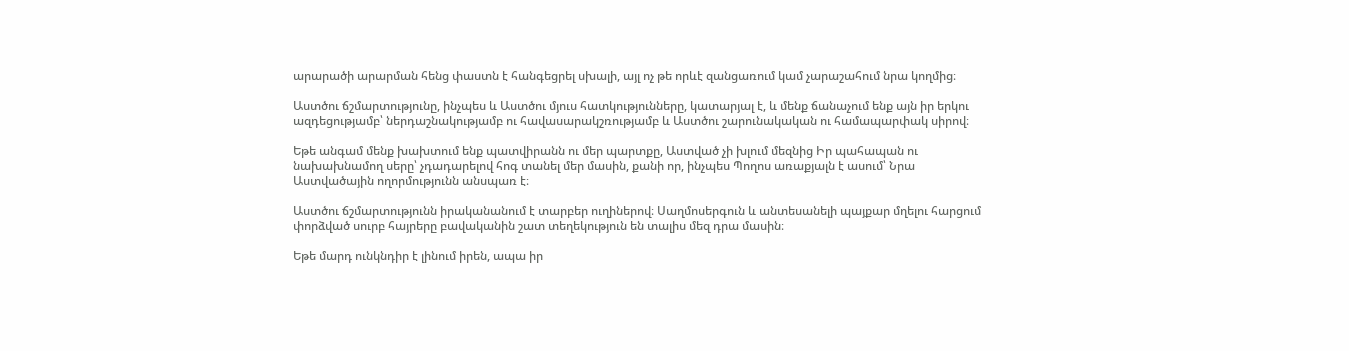արարածի արարման հենց փաստն է հանգեցրել սխալի, այլ ոչ թե որևէ զանցառում կամ չարաշահում նրա կողմից։

Աստծու ճշմարտությունը, ինչպես և Աստծու մյուս հատկությունները, կատարյալ է, և մենք ճանաչում ենք այն իր երկու ազդեցությամբ՝ ներդաշնակությամբ ու հավասարակշռությամբ և Աստծու շարունակական ու համապարփակ սիրով։

Եթե անգամ մենք խախտում ենք պատվիրանն ու մեր պարտքը, Աստված չի խլում մեզնից Իր պահապան ու նախախնամող սերը՝ չդադարելով հոգ տանել մեր մասին, քանի որ, ինչպես Պողոս առաքյալն է ասում՝ Նրա Աստվածային ողորմությունն անսպառ է։

Աստծու ճշմարտությունն իրականանում է տարբեր ուղիներով։ Սաղմոսերգուն և անտեսանելի պայքար մղելու հարցում փորձված սուրբ հայրերը բավականին շատ տեղեկություն են տալիս մեզ դրա մասին։

Եթե մարդ ունկնդիր է լինում իրեն, ապա իր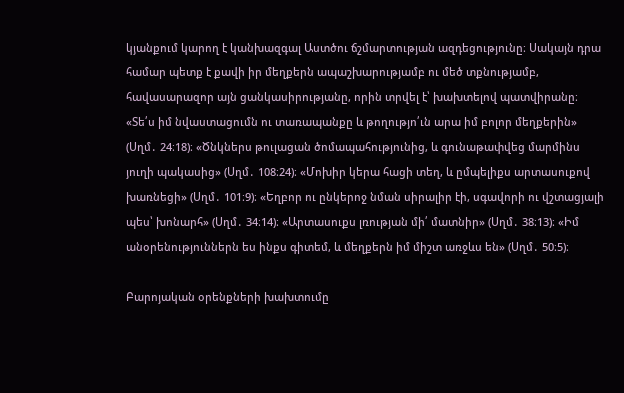կյանքում կարող է կանխազգալ Աստծու ճշմարտության ազդեցությունը։ Սակայն դրա համար պետք է քավի իր մեղքերն ապաշխարությամբ ու մեծ տքնությամբ, հավասարազոր այն ցանկասիրությանը, որին տրվել է՝ խախտելով պատվիրանը։ «Տե՛ս իմ նվաստացումն ու տառապանքը և թողությո՛ւն արա իմ բոլոր մեղքերին» (Սղմ․ 24։18)։ «Ծնկներս թուլացան ծոմապահությունից, և գունաթափվեց մարմինս յուղի պակասից» (Սղմ․ 108։24)։ «Մոխիր կերա հացի տեղ, և ըմպելիքս արտասուքով խառնեցի» (Սղմ․ 101։9)։ «Եղբոր ու ընկերոջ նման սիրալիր էի, սգավորի ու վշտացյալի պես՝ խոնարհ» (Սղմ․ 34։14)։ «Արտասուքս լռության մի՛ մատնիր» (Սղմ․ 38։13)։ «Իմ անօրենություններն ես ինքս գիտեմ, և մեղքերն իմ միշտ առջևս են» (Սղմ․ 50։5)։

Բարոյական օրենքների խախտումը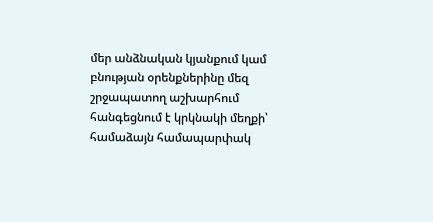մեր անձնական կյանքում կամ բնության օրենքներինը մեզ շրջապատող աշխարհում հանգեցնում է կրկնակի մեղքի՝ համաձայն համապարփակ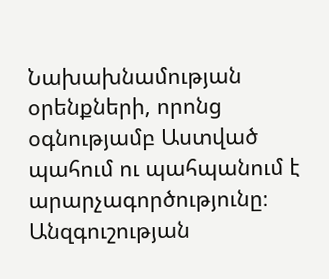Նախախնամության օրենքների, որոնց օգնությամբ Աստված պահում ու պահպանում է արարչագործությունը։ Անզգուշության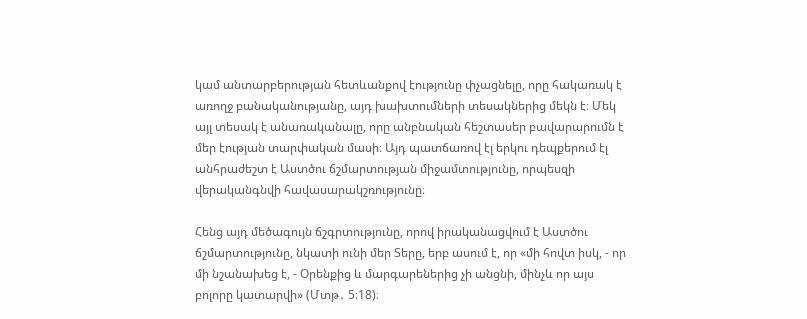կամ անտարբերության հետևանքով էությունը փչացնելը, որը հակառակ է առողջ բանականությանը, այդ խախտումների տեսակներից մեկն է։ Մեկ այլ տեսակ է անառականալը, որը անբնական հեշտասեր բավարարումն է մեր էության տարփական մասի։ Այդ պատճառով էլ երկու դեպքերում էլ անհրաժեշտ է Աստծու ճշմարտության միջամտությունը, որպեսզի վերականգնվի հավասարակշռությունը։

Հենց այդ մեծագույն ճշգրտությունը, որով իրականացվում է Աստծու ճշմարտությունը, նկատի ունի մեր Տերը, երբ ասում է, որ «մի հովտ իսկ, - որ մի նշանախեց է, - Օրենքից և մարգարեներից չի անցնի, մինչև որ այս բոլորը կատարվի» (Մտթ․ 5։18)։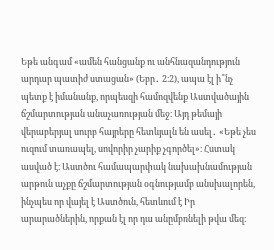Եթե անգամ «ամեն հանցանք ու անհնազանդություն արդար պատիժ ստացան» (Եբր․ 2։2), ապա էլ ի՞նչ պետք է իմանանք, որպեսզի համոզվենք Աստվածային ճշմարտության անաչառության մեջ։ Այդ թեմայի վերաբերյալ սուրբ հայրերը հետևյալն են ասել․ «Եթե չես ուզում տառապել, սովորիր չարիք չգործել»։ Հստակ ասված է։ Աստծու համապարփակ նախախնամության արթուն աչքը ճշմարտության օգնությամբ անսխալորեն, ինչպես որ վայել է Աստծուն, հետևում է Իր արարածներին, որքան էլ որ դա անըմբռնելի թվա մեզ։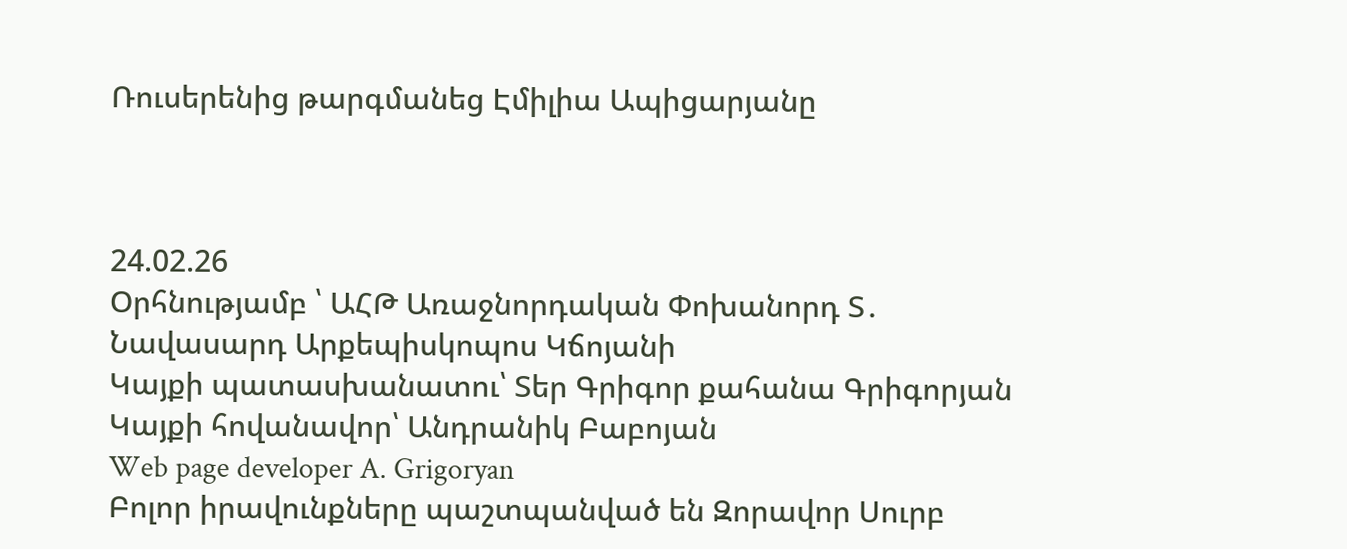Ռուսերենից թարգմանեց Էմիլիա Ապիցարյանը



24.02.26
Օրհնությամբ ՝ ԱՀԹ Առաջնորդական Փոխանորդ Տ․ Նավասարդ Արքեպիսկոպոս Կճոյանի
Կայքի պատասխանատու՝ Տեր Գրիգոր քահանա Գրիգորյան
Կայքի հովանավոր՝ Անդրանիկ Բաբոյան
Web page developer A. Grigoryan
Բոլոր իրավունքները պաշտպանված են Զորավոր Սուրբ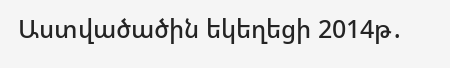Աստվածածին եկեղեցի 2014թ․